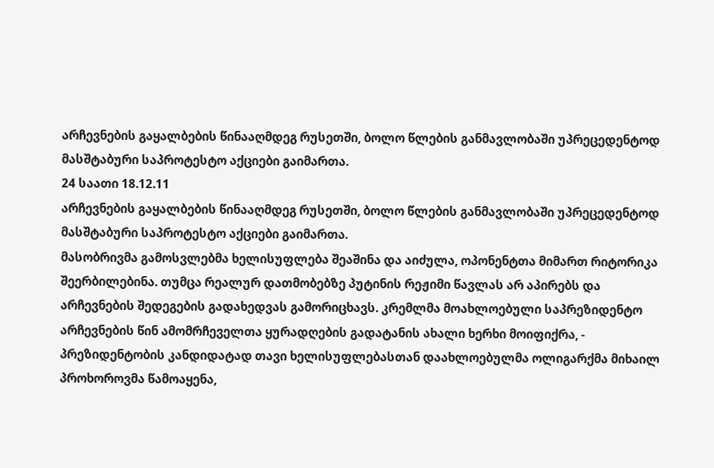არჩევნების გაყალბების წინააღმდეგ რუსეთში, ბოლო წლების განმავლობაში უპრეცედენტოდ მასშტაბური საპროტესტო აქციები გაიმართა.
24 საათი 18.12.11
არჩევნების გაყალბების წინააღმდეგ რუსეთში, ბოლო წლების განმავლობაში უპრეცედენტოდ მასშტაბური საპროტესტო აქციები გაიმართა.
მასობრივმა გამოსვლებმა ხელისუფლება შეაშინა და აიძულა, ოპონენტთა მიმართ რიტორიკა შეერბილებინა. თუმცა რეალურ დათმობებზე პუტინის რეჟიმი წავლას არ აპირებს და არჩევნების შედეგების გადახედვას გამორიცხავს. კრემლმა მოახლოებული საპრეზიდენტო არჩევნების წინ ამომრჩეველთა ყურადღების გადატანის ახალი ხერხი მოიფიქრა, - პრეზიდენტობის კანდიდატად თავი ხელისუფლებასთან დაახლოებულმა ოლიგარქმა მიხაილ პროხოროვმა წამოაყენა,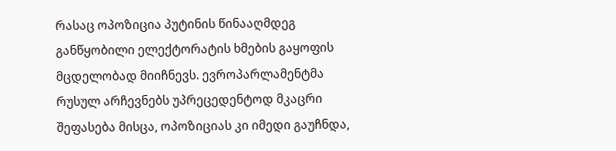რასაც ოპოზიცია პუტინის წინააღმდეგ განწყობილი ელექტორატის ხმების გაყოფის მცდელობად მიიჩნევს. ევროპარლამენტმა რუსულ არჩევნებს უპრეცედენტოდ მკაცრი შეფასება მისცა, ოპოზიციას კი იმედი გაუჩნდა,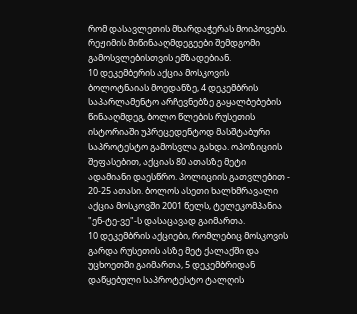რომ დასავლეთის მხარდაჭერას მოიპოვებს. რეჟიმის მიწინააღმდეგეები შემდგომი გამოსვლებისთვის ემზადებიან.
10 დეკემბერის აქცია მოსკოვის ბოლოტნაიას მოედანზე, 4 დეკემბრის საპარლამენტო არჩევნებზე გაყალბებების წინააღმდეგ, ბოლო წლების რუსეთის ისტორიაში უპრეცედენტოდ მასშტაბური საპროტესტო გამოსვლა გახდა. ოპოზიციის შეფასებით, აქციას 80 ათასზე მეტი ადამიანი დაესწრო. პოლიციის გათვლებით - 20-25 ათასი. ბოლოს ასეთი ხალხმრავალი აქცია მოსკოვში 2001 წელს, ტელეკომპანია "ენ-ტე-ვე"-ს დასაცავად გაიმართა.
10 დეკემბრის აქციები, რომლებიც მოსკოვის გარდა რუსეთის ასზე მეტ ქალაქში და უცხოეთში გაიმართა, 5 დეკემბრიდან დაწყებული საპროტესტო ტალღის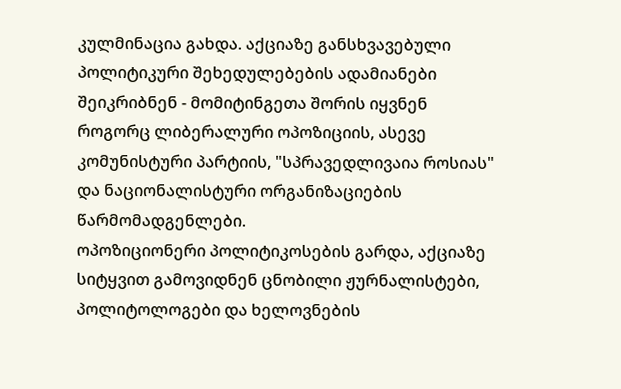კულმინაცია გახდა. აქციაზე განსხვავებული პოლიტიკური შეხედულებების ადამიანები შეიკრიბნენ - მომიტინგეთა შორის იყვნენ როგორც ლიბერალური ოპოზიციის, ასევე კომუნისტური პარტიის, "სპრავედლივაია როსიას" და ნაციონალისტური ორგანიზაციების წარმომადგენლები.
ოპოზიციონერი პოლიტიკოსების გარდა, აქციაზე სიტყვით გამოვიდნენ ცნობილი ჟურნალისტები, პოლიტოლოგები და ხელოვნების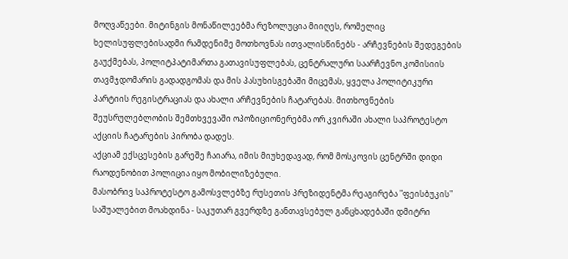მოღვაწეები. მიტინგის მონაწილეებმა რეზოლუცია მიიღეს, რომელიც ხელისუფლებისადმი რამდენიმე მოთხოვნას ითვალისწინებს - არჩევნების შედეგების გაუქმებას, პოლიტპატიმართა გათავისუფლებას, ცენტრალური საარჩევნო კომისიის თავმჯდომარის გადადგომას და მის პასუხისგებაში მიცემას, ყველა პოლიტიკური პარტიის რეგისტრაციას და ახალი არჩევნების ჩატარებას. მითხოვნების შეუსრულებლობის შემთხვევაში ოპოზიციონერებმა ორ კვირაში ახალი საპროტესტო აქციის ჩატარების პირობა დადეს.
აქციამ ექსცესების გარეშე ჩაიარა, იმის მიუხედავად, რომ მოსკოვის ცენტრში დიდი რაოდენობით პოლიცია იყო მობილიზებული.
მასობრივ საპროტესტო გამოსვლებზე რუსეთის პრეზიდენტმა რეაგირება "ფეისბუკის" საშუალებით მოახდინა - საკუთარ გვერდზე განთავსებულ განცხადებაში დმიტრი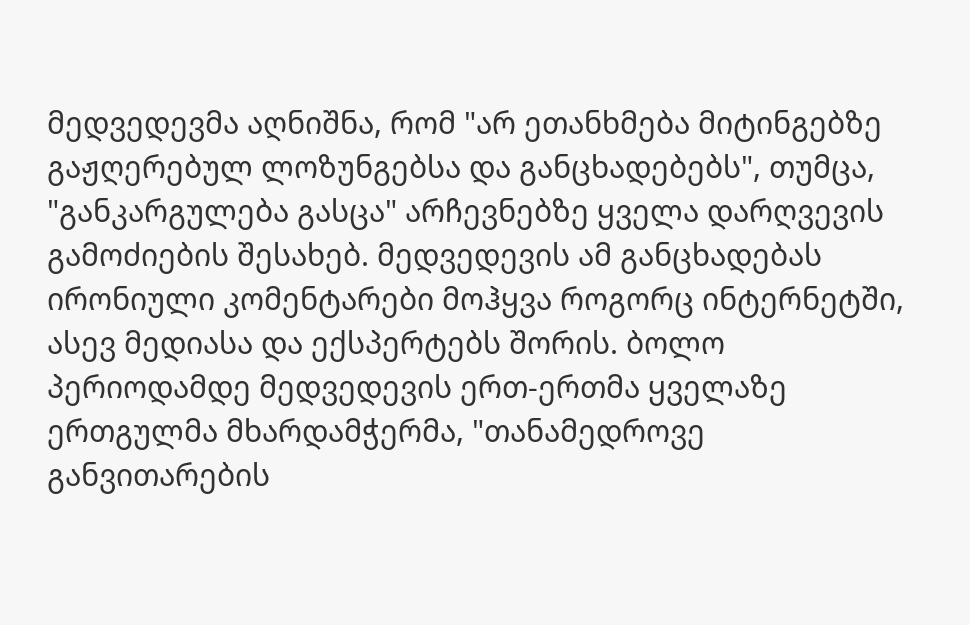მედვედევმა აღნიშნა, რომ "არ ეთანხმება მიტინგებზე გაჟღერებულ ლოზუნგებსა და განცხადებებს", თუმცა, "განკარგულება გასცა" არჩევნებზე ყველა დარღვევის გამოძიების შესახებ. მედვედევის ამ განცხადებას ირონიული კომენტარები მოჰყვა როგორც ინტერნეტში, ასევ მედიასა და ექსპერტებს შორის. ბოლო პერიოდამდე მედვედევის ერთ-ერთმა ყველაზე ერთგულმა მხარდამჭერმა, "თანამედროვე განვითარების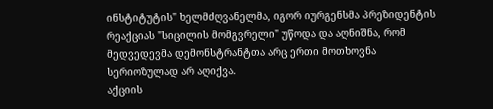ინსტიტუტის" ხელმძღვანელმა, იგორ იურგენსმა პრეზიდენტის რეაქციას "სიცილის მომგვრელი" უწოდა და აღნიშნა, რომ მედვედევმა დემონსტრანტთა არც ერთი მოთხოვნა სერიოზულად არ აღიქვა.
აქციის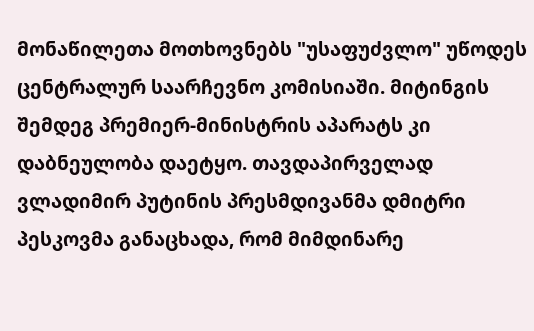მონაწილეთა მოთხოვნებს "უსაფუძვლო" უწოდეს ცენტრალურ საარჩევნო კომისიაში. მიტინგის შემდეგ პრემიერ-მინისტრის აპარატს კი დაბნეულობა დაეტყო. თავდაპირველად ვლადიმირ პუტინის პრესმდივანმა დმიტრი პესკოვმა განაცხადა, რომ მიმდინარე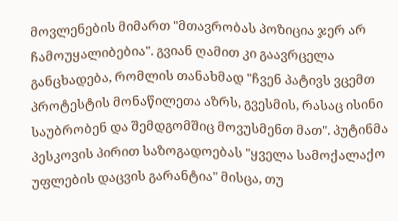მოვლენების მიმართ "მთავრობას პოზიცია ჯერ არ ჩამოუყალიბებია". გვიან ღამით კი გაავრცელა განცხადება, რომლის თანახმად "ჩვენ პატივს ვცემთ პროტესტის მონაწილეთა აზრს, გვესმის, რასაც ისინი საუბრობენ და შემდგომშიც მოვუსმენთ მათ". პუტინმა პესკოვის პირით საზოგადოებას "ყველა სამოქალაქო უფლების დაცვის გარანტია" მისცა, თუ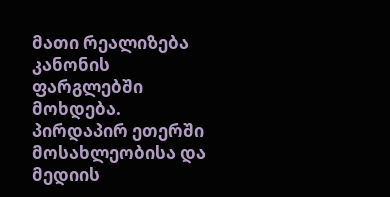მათი რეალიზება კანონის ფარგლებში მოხდება. პირდაპირ ეთერში მოსახლეობისა და მედიის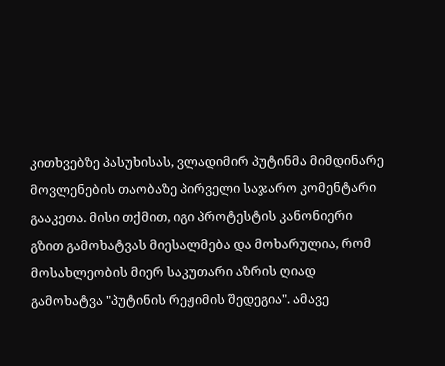კითხვებზე პასუხისას, ვლადიმირ პუტინმა მიმდინარე მოვლენების თაობაზე პირველი საჯარო კომენტარი გააკეთა. მისი თქმით, იგი პროტესტის კანონიერი გზით გამოხატვას მიესალმება და მოხარულია, რომ მოსახლეობის მიერ საკუთარი აზრის ღიად გამოხატვა "პუტინის რეჟიმის შედეგია". ამავე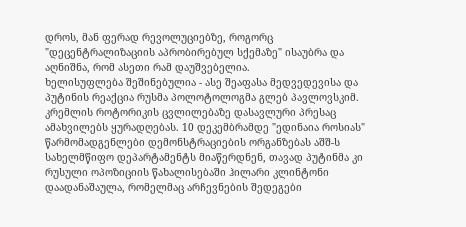დროს, მან ფერად რევოლუციებზე, როგორც "დეცენტრალიზაციის აპრობირებულ სქემაზე" ისაუბრა და აღნიშნა, რომ ასეთი რამ დაუშვებელია.
ხელისუფლება შეშინებულია - ასე შეაფასა მედვედევისა და პუტინის რეაქცია რუსმა პოლოტოლოგმა გლებ პავლოვსკიმ. კრემლის როტორიკის ცვლილებაზე დასავლური პრესაც ამახვილებს ყურადღებას. 10 დეკემბრამდე "ედინაია როსიას" წარმომადგენლები დემონსტრაციების ორგანზებას აშშ-ს სახელმწიფო დეპარტამენტს მიაწერდნენ, თავად პუტინმა კი რუსული ოპოზიციის წახალისებაში ჰილარი კლინტონი დაადანაშაულა, რომელმაც არჩევნების შედეგები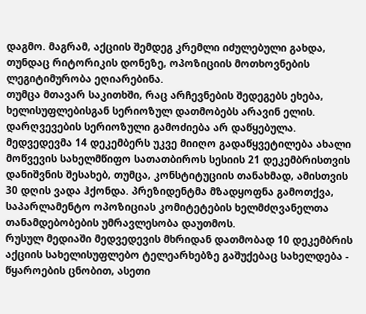დაგმო. მაგრამ, აქციის შემდეგ კრემლი იძულებული გახდა, თუნდაც რიტორიკის დონეზე, ოპოზიციის მოთხოვნების ლეგიტიმურობა ეღიარებინა.
თუმცა მთავარ საკითხში, რაც არჩევნების შედეგებს ეხება, ხელისუფლებისგან სერიოზულ დათმობებს არავინ ელის. დარღვევების სერიოზული გამოძიება არ დაწყებულა. მედვედევმა 14 დეკემბერს უკვე მიიღო გადაწყვეტილება ახალი მოწვევის სახელმწიფო სათათბიროს სესიის 21 დეკემბრისთვის დანიშვნის შესახებ, თუმცა, კონსტიტუციის თანახმად, ამისთვის 30 დღის ვადა ჰქონდა. პრეზიდენტმა მზადყოფნა გამოთქვა, საპარლამენტო ოპოზიციას კომიტეტების ხელმძღვანელთა თანამდებობების უმრავლესობა დაუთმოს.
რუსულ მედიაში მედვედევის მხრიდან დათმობად 10 დეკემბრის აქციის სახელისუფლებო ტელეარხებზე გაშუქებაც სახელდება - წყაროების ცნობით, ასეთი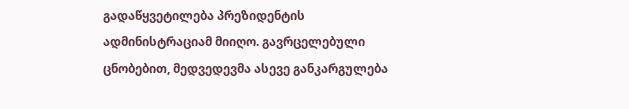გადაწყვეტილება პრეზიდენტის ადმინისტრაციამ მიიღო. გავრცელებული ცნობებით, მედვედევმა ასევე განკარგულება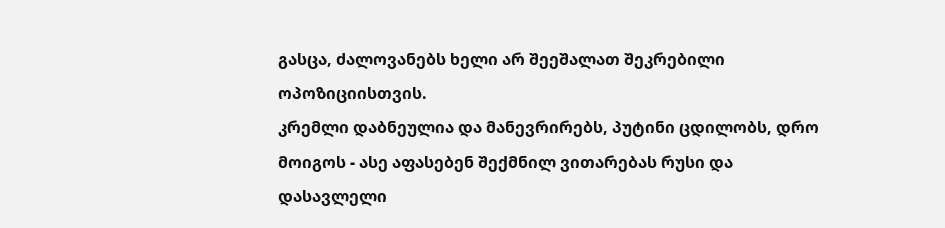გასცა, ძალოვანებს ხელი არ შეეშალათ შეკრებილი ოპოზიციისთვის.
კრემლი დაბნეულია და მანევრირებს, პუტინი ცდილობს, დრო მოიგოს - ასე აფასებენ შექმნილ ვითარებას რუსი და დასავლელი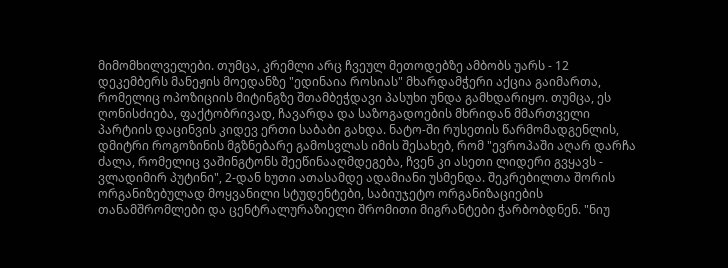მიმომხილველები. თუმცა, კრემლი არც ჩვეულ მეთოდებზე ამბობს უარს - 12 დეკემბერს მანეჟის მოედანზე "ედინაია როსიას" მხარდამჭერი აქცია გაიმართა, რომელიც ოპოზიციის მიტინგზე შთამბეჭდავი პასუხი უნდა გამხდარიყო. თუმცა, ეს ღონისძიება, ფაქტობრივად, ჩავარდა და საზოგადოების მხრიდან მმართველი პარტიის დაცინვის კიდევ ერთი საბაბი გახდა. ნატო-ში რუსეთის წარმომადგენლის, დმიტრი როგოზინის მგზნებარე გამოსვლას იმის შესახებ, რომ "ევროპაში აღარ დარჩა ძალა, რომელიც ვაშინგტონს შეეწინააღმდეგება, ჩვენ კი ასეთი ლიდერი გვყავს - ვლადიმირ პუტინი", 2-დან ხუთი ათასამდე ადამიანი უსმენდა. შეკრებილთა შორის ორგანიზებულად მოყვანილი სტუდენტები, საბიუჯეტო ორგანიზაციების თანამშრომლები და ცენტრალურაზიელი შრომითი მიგრანტები ჭარბობდნენ. "ნიუ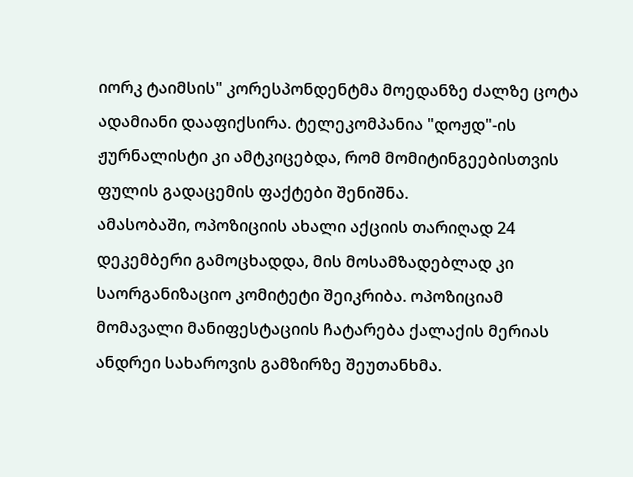იორკ ტაიმსის" კორესპონდენტმა მოედანზე ძალზე ცოტა ადამიანი დააფიქსირა. ტელეკომპანია "დოჟდ"-ის ჟურნალისტი კი ამტკიცებდა, რომ მომიტინგეებისთვის ფულის გადაცემის ფაქტები შენიშნა.
ამასობაში, ოპოზიციის ახალი აქციის თარიღად 24 დეკემბერი გამოცხადდა, მის მოსამზადებლად კი საორგანიზაციო კომიტეტი შეიკრიბა. ოპოზიციამ მომავალი მანიფესტაციის ჩატარება ქალაქის მერიას ანდრეი სახაროვის გამზირზე შეუთანხმა.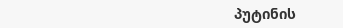პუტინის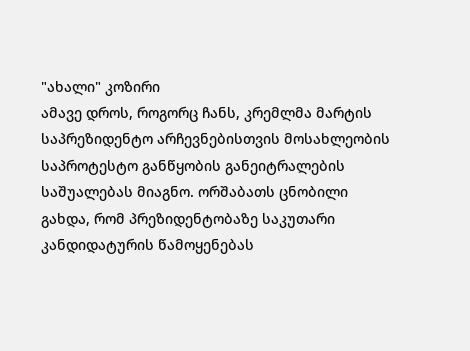"ახალი" კოზირი
ამავე დროს, როგორც ჩანს, კრემლმა მარტის საპრეზიდენტო არჩევნებისთვის მოსახლეობის საპროტესტო განწყობის განეიტრალების საშუალებას მიაგნო. ორშაბათს ცნობილი გახდა, რომ პრეზიდენტობაზე საკუთარი კანდიდატურის წამოყენებას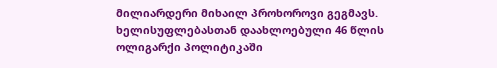მილიარდერი მიხაილ პროხოროვი გეგმავს.
ხელისუფლებასთან დაახლოებული 46 წლის ოლიგარქი პოლიტიკაში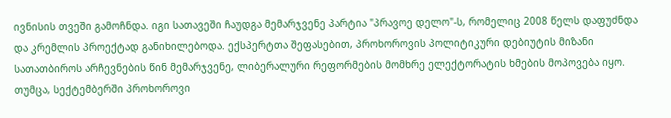ივნისის თვეში გამოჩნდა. იგი სათავეში ჩაუდგა მემარჯვენე პარტია "პრავოე დელო"-ს, რომელიც 2008 წელს დაფუძნდა და კრემლის პროექტად განიხილებოდა. ექსპერტთა შეფასებით, პროხოროვის პოლიტიკური დებიუტის მიზანი სათათბიროს არჩევნების წინ მემარჯვენე, ლიბერალური რეფორმების მომხრე ელექტორატის ხმების მოპოვება იყო. თუმცა, სექტემბერში პროხოროვი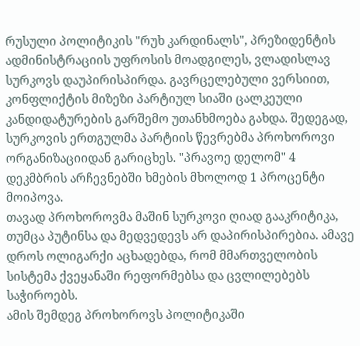რუსული პოლიტიკის "რუხ კარდინალს", პრეზიდენტის ადმინისტრაციის უფროსის მოადგილეს, ვლადისლავ სურკოვს დაუპირისპირდა. გავრცელებული ვერსიით, კონფლიქტის მიზეზი პარტიულ სიაში ცალკეული კანდიდატურების გარშემო უთანხმოება გახდა. შედეგად, სურკოვის ერთგულმა პარტიის წევრებმა პროხოროვი ორგანიზაციიდან გარიცხეს. "პრავოე დელომ" 4 დეკმბრის არჩევნებში ხმების მხოლოდ 1 პროცენტი მოიპოვა.
თავად პროხოროვმა მაშინ სურკოვი ღიად გააკრიტიკა, თუმცა პუტინსა და მედვედევს არ დაპირისპირებია. ამავე დროს ოლიგარქი აცხადებდა, რომ მმართველობის სისტემა ქვეყანაში რეფორმებსა და ცვლილებებს საჭიროებს.
ამის შემდეგ პროხოროვს პოლიტიკაში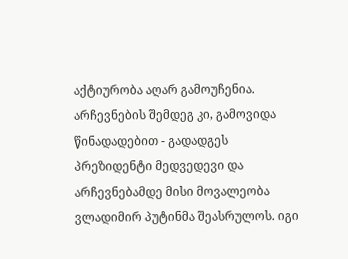აქტიურობა აღარ გამოუჩენია. არჩევნების შემდეგ კი, გამოვიდა წინადადებით - გადადგეს პრეზიდენტი მედვედევი და არჩევნებამდე მისი მოვალეობა ვლადიმირ პუტინმა შეასრულოს. იგი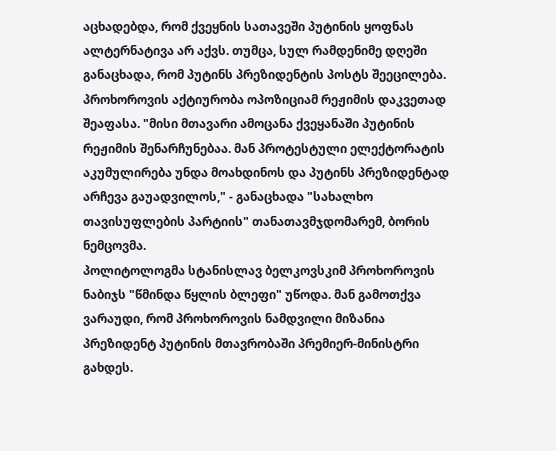აცხადებდა, რომ ქვეყნის სათავეში პუტინის ყოფნას ალტერნატივა არ აქვს. თუმცა, სულ რამდენიმე დღეში განაცხადა, რომ პუტინს პრეზიდენტის პოსტს შეეცილება.
პროხოროვის აქტიურობა ოპოზიციამ რეჟიმის დაკვეთად შეაფასა. "მისი მთავარი ამოცანა ქვეყანაში პუტინის რეჟიმის შენარჩუნებაა. მან პროტესტული ელექტორატის აკუმულირება უნდა მოახდინოს და პუტინს პრეზიდენტად არჩევა გაუადვილოს," - განაცხადა "სახალხო თავისუფლების პარტიის" თანათავმჯდომარემ, ბორის ნემცოვმა.
პოლიტოლოგმა სტანისლავ ბელკოვსკიმ პროხოროვის ნაბიჯს "წმინდა წყლის ბლეფი" უწოდა. მან გამოთქვა ვარაუდი, რომ პროხოროვის ნამდვილი მიზანია პრეზიდენტ პუტინის მთავრობაში პრემიერ-მინისტრი გახდეს.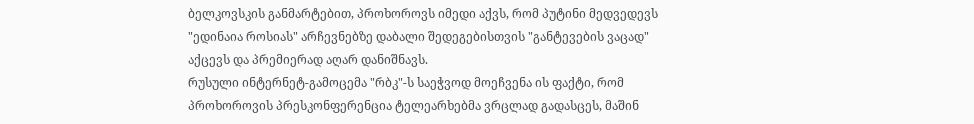ბელკოვსკის განმარტებით, პროხოროვს იმედი აქვს, რომ პუტინი მედვედევს "ედინაია როსიას" არჩევნებზე დაბალი შედეგებისთვის "განტევების ვაცად" აქცევს და პრემიერად აღარ დანიშნავს.
რუსული ინტერნეტ-გამოცემა "რბკ"-ს საეჭვოდ მოეჩვენა ის ფაქტი, რომ პროხოროვის პრესკონფერენცია ტელეარხებმა ვრცლად გადასცეს, მაშინ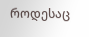როდესაც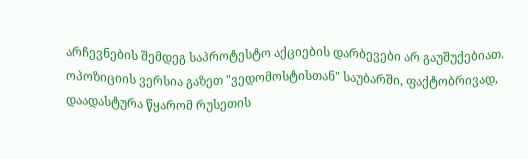არჩევნების შემდეგ საპროტესტო აქციების დარბევები არ გაუშუქებიათ.
ოპოზიციის ვერსია გაზეთ "ვედომოსტისთან" საუბარში, ფაქტობრივად, დაადასტურა წყარომ რუსეთის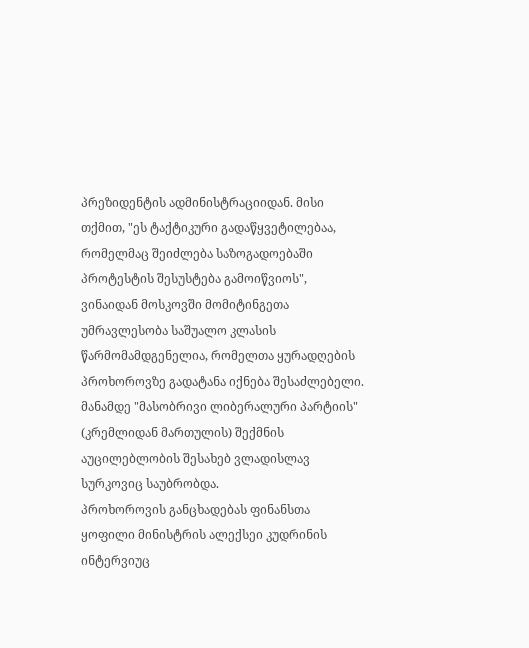პრეზიდენტის ადმინისტრაციიდან. მისი თქმით, "ეს ტაქტიკური გადაწყვეტილებაა, რომელმაც შეიძლება საზოგადოებაში პროტესტის შესუსტება გამოიწვიოს", ვინაიდან მოსკოვში მომიტინგეთა უმრავლესობა საშუალო კლასის წარმომამდგენელია, რომელთა ყურადღების პროხოროვზე გადატანა იქნება შესაძლებელი. მანამდე "მასობრივი ლიბერალური პარტიის" (კრემლიდან მართულის) შექმნის აუცილებლობის შესახებ ვლადისლავ სურკოვიც საუბრობდა.
პროხოროვის განცხადებას ფინანსთა ყოფილი მინისტრის ალექსეი კუდრინის ინტერვიუც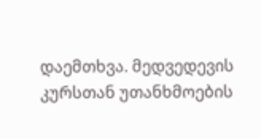დაემთხვა. მედვედევის კურსთან უთანხმოების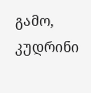გამო, კუდრინი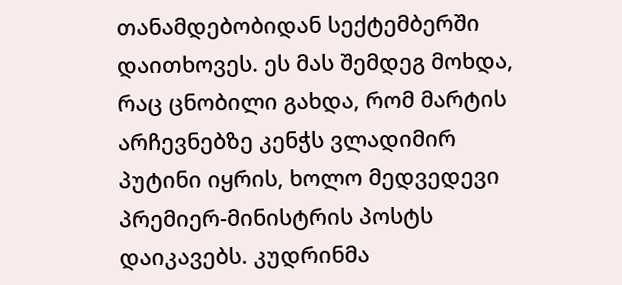თანამდებობიდან სექტემბერში დაითხოვეს. ეს მას შემდეგ მოხდა, რაც ცნობილი გახდა, რომ მარტის არჩევნებზე კენჭს ვლადიმირ პუტინი იყრის, ხოლო მედვედევი პრემიერ-მინისტრის პოსტს დაიკავებს. კუდრინმა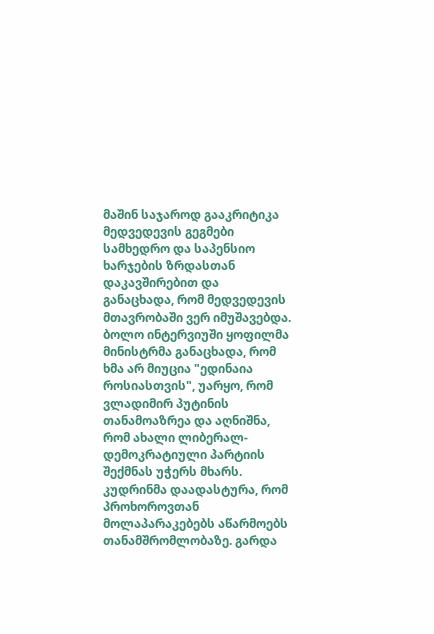მაშინ საჯაროდ გააკრიტიკა მედვედევის გეგმები სამხედრო და საპენსიო ხარჯების ზრდასთან დაკავშირებით და განაცხადა, რომ მედვედევის მთავრობაში ვერ იმუშავებდა.
ბოლო ინტერვიუში ყოფილმა მინისტრმა განაცხადა, რომ ხმა არ მიუცია "ედინაია როსიასთვის", უარყო, რომ ვლადიმირ პუტინის თანამოაზრეა და აღნიშნა, რომ ახალი ლიბერალ-დემოკრატიული პარტიის შექმნას უჭერს მხარს. კუდრინმა დაადასტურა, რომ პროხოროვთან მოლაპარაკებებს აწარმოებს თანამშრომლობაზე. გარდა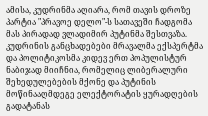ამისა, კუდრინმა აღიარა, რომ თავის დროზე პარტია "პრავოე დელო"-ს სათავეში ჩადგომა მას პირადად ვლადიმირ პუტინმა შესთვაზა. კუდრინის განცხადებები მრავალმა ექსპერტმა და პოლიტიკოსმა კიდევ ერთ პოპულისტურ ნაბიჯად მიიჩნია, რომელიც ლიბერალური შეხედულებების მქონე და პუტინის მოწინააღმდეგე ელექტორატის ყურადღების გადატანას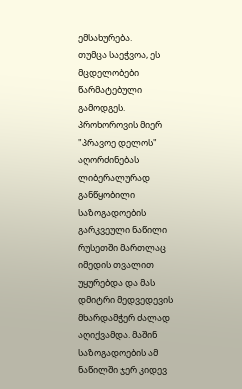ემსახურება.
თუმცა საეჭვოა, ეს მცდელობები წარმატებული გამოდგეს. პროხოროვის მიერ "პრავოე დელოს" აღორძინებას ლიბერალურად განწყობილი საზოგადოების გარკვეული ნაწილი რუსეთში მართლაც იმედის თვალით უყურებდა და მას დმიტრი მედვედევის მხარდამჭერ ძალად აღიქვამდა. მაშინ საზოგადოების ამ ნაწილში ჯერ კიდევ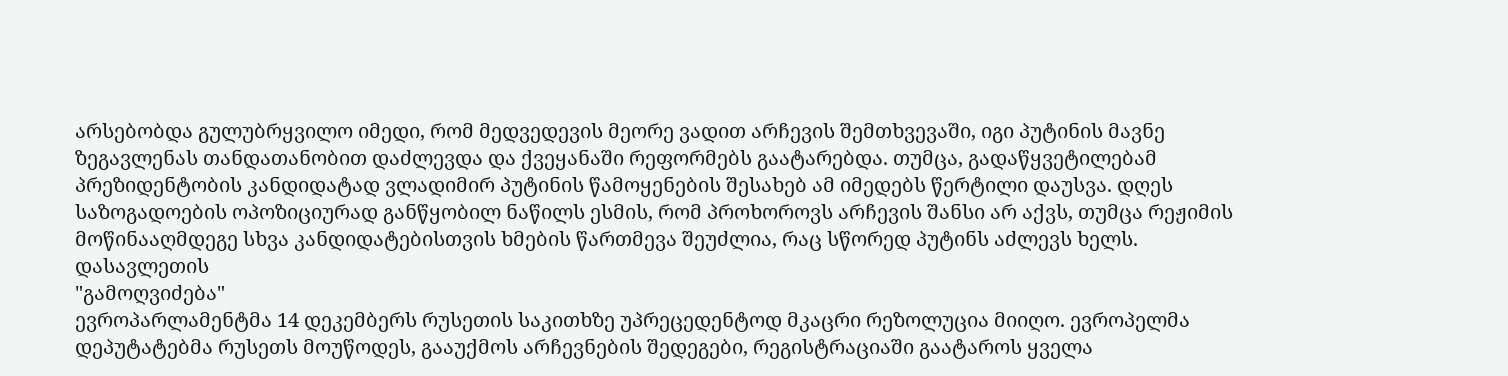არსებობდა გულუბრყვილო იმედი, რომ მედვედევის მეორე ვადით არჩევის შემთხვევაში, იგი პუტინის მავნე ზეგავლენას თანდათანობით დაძლევდა და ქვეყანაში რეფორმებს გაატარებდა. თუმცა, გადაწყვეტილებამ პრეზიდენტობის კანდიდატად ვლადიმირ პუტინის წამოყენების შესახებ ამ იმედებს წერტილი დაუსვა. დღეს საზოგადოების ოპოზიციურად განწყობილ ნაწილს ესმის, რომ პროხოროვს არჩევის შანსი არ აქვს, თუმცა რეჟიმის მოწინააღმდეგე სხვა კანდიდატებისთვის ხმების წართმევა შეუძლია, რაც სწორედ პუტინს აძლევს ხელს.
დასავლეთის
"გამოღვიძება"
ევროპარლამენტმა 14 დეკემბერს რუსეთის საკითხზე უპრეცედენტოდ მკაცრი რეზოლუცია მიიღო. ევროპელმა დეპუტატებმა რუსეთს მოუწოდეს, გააუქმოს არჩევნების შედეგები, რეგისტრაციაში გაატაროს ყველა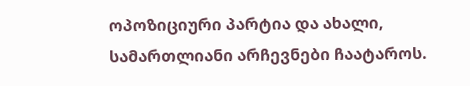ოპოზიციური პარტია და ახალი, სამართლიანი არჩევნები ჩაატაროს.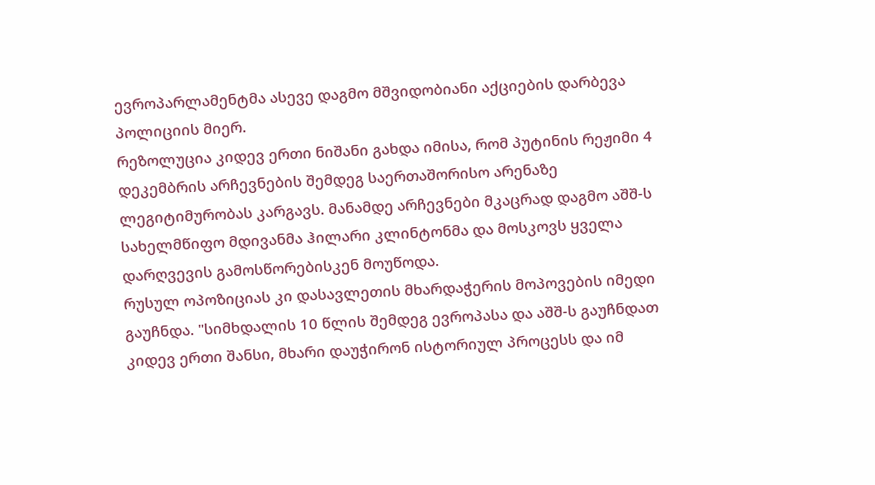ევროპარლამენტმა ასევე დაგმო მშვიდობიანი აქციების დარბევა პოლიციის მიერ.
რეზოლუცია კიდევ ერთი ნიშანი გახდა იმისა, რომ პუტინის რეჟიმი 4 დეკემბრის არჩევნების შემდეგ საერთაშორისო არენაზე ლეგიტიმურობას კარგავს. მანამდე არჩევნები მკაცრად დაგმო აშშ-ს სახელმწიფო მდივანმა ჰილარი კლინტონმა და მოსკოვს ყველა დარღვევის გამოსწორებისკენ მოუწოდა.
რუსულ ოპოზიციას კი დასავლეთის მხარდაჭერის მოპოვების იმედი გაუჩნდა. "სიმხდალის 10 წლის შემდეგ ევროპასა და აშშ-ს გაუჩნდათ კიდევ ერთი შანსი, მხარი დაუჭირონ ისტორიულ პროცესს და იმ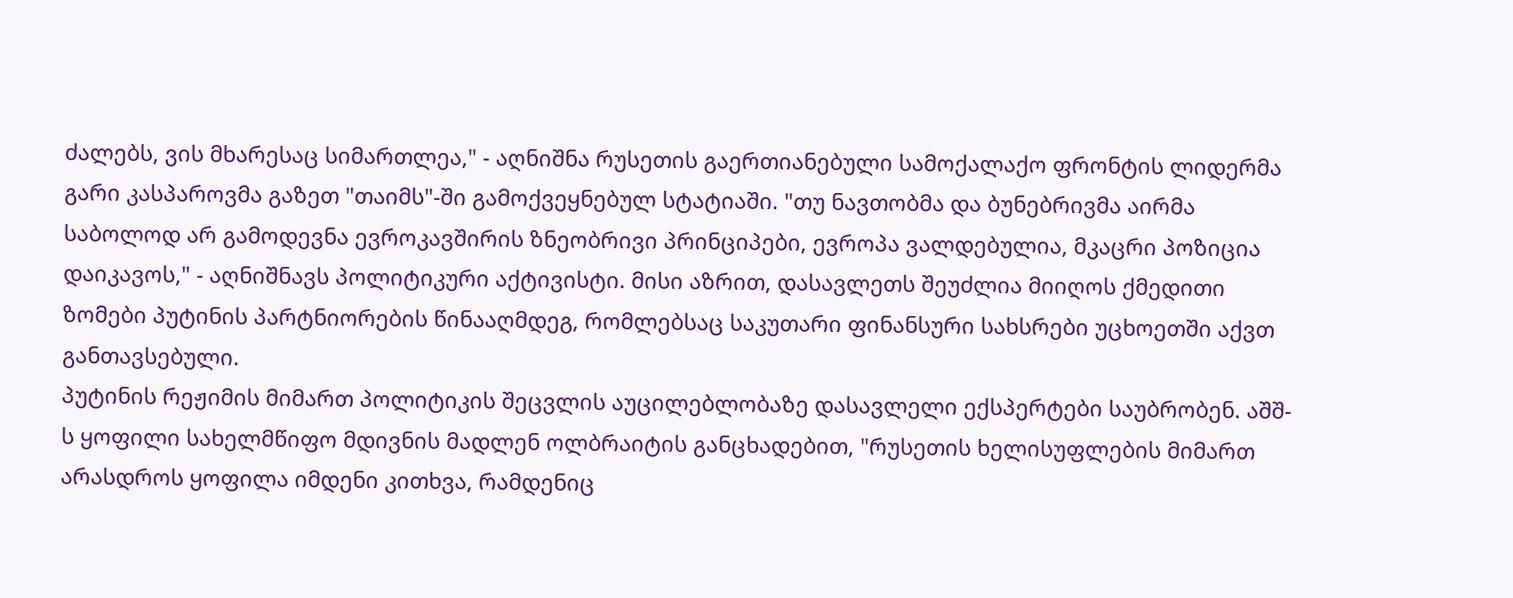ძალებს, ვის მხარესაც სიმართლეა," - აღნიშნა რუსეთის გაერთიანებული სამოქალაქო ფრონტის ლიდერმა გარი კასპაროვმა გაზეთ "თაიმს"-ში გამოქვეყნებულ სტატიაში. "თუ ნავთობმა და ბუნებრივმა აირმა საბოლოდ არ გამოდევნა ევროკავშირის ზნეობრივი პრინციპები, ევროპა ვალდებულია, მკაცრი პოზიცია დაიკავოს," - აღნიშნავს პოლიტიკური აქტივისტი. მისი აზრით, დასავლეთს შეუძლია მიიღოს ქმედითი ზომები პუტინის პარტნიორების წინააღმდეგ, რომლებსაც საკუთარი ფინანსური სახსრები უცხოეთში აქვთ განთავსებული.
პუტინის რეჟიმის მიმართ პოლიტიკის შეცვლის აუცილებლობაზე დასავლელი ექსპერტები საუბრობენ. აშშ-ს ყოფილი სახელმწიფო მდივნის მადლენ ოლბრაიტის განცხადებით, "რუსეთის ხელისუფლების მიმართ არასდროს ყოფილა იმდენი კითხვა, რამდენიც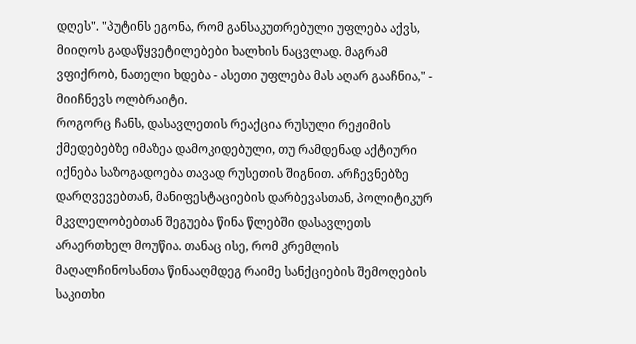დღეს". "პუტინს ეგონა, რომ განსაკუთრებული უფლება აქვს, მიიღოს გადაწყვეტილებები ხალხის ნაცვლად. მაგრამ ვფიქრობ, ნათელი ხდება - ასეთი უფლება მას აღარ გააჩნია," - მიიჩნევს ოლბრაიტი.
როგორც ჩანს, დასავლეთის რეაქცია რუსული რეჟიმის ქმედებებზე იმაზეა დამოკიდებული, თუ რამდენად აქტიური იქნება საზოგადოება თავად რუსეთის შიგნით. არჩევნებზე დარღვევებთან, მანიფესტაციების დარბევასთან, პოლიტიკურ მკვლელობებთან შეგუება წინა წლებში დასავლეთს არაერთხელ მოუწია. თანაც ისე, რომ კრემლის მაღალჩინოსანთა წინააღმდეგ რაიმე სანქციების შემოღების საკითხი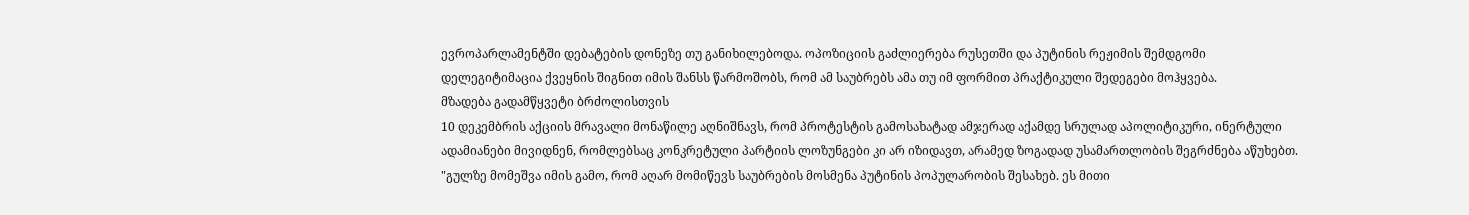ევროპარლამენტში დებატების დონეზე თუ განიხილებოდა. ოპოზიციის გაძლიერება რუსეთში და პუტინის რეჟიმის შემდგომი დელეგიტიმაცია ქვეყნის შიგნით იმის შანსს წარმოშობს, რომ ამ საუბრებს ამა თუ იმ ფორმით პრაქტიკული შედეგები მოჰყვება.
მზადება გადამწყვეტი ბრძოლისთვის
10 დეკემბრის აქციის მრავალი მონაწილე აღნიშნავს, რომ პროტესტის გამოსახატად ამჯერად აქამდე სრულად აპოლიტიკური, ინერტული ადამიანები მივიდნენ, რომლებსაც კონკრეტული პარტიის ლოზუნგები კი არ იზიდავთ, არამედ ზოგადად უსამართლობის შეგრძნება აწუხებთ.
"გულზე მომეშვა იმის გამო, რომ აღარ მომიწევს საუბრების მოსმენა პუტინის პოპულარობის შესახებ. ეს მითი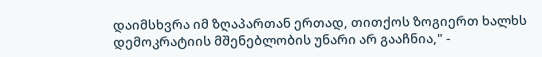დაიმსხვრა იმ ზღაპართან ერთად, თითქოს ზოგიერთ ხალხს დემოკრატიის მშენებლობის უნარი არ გააჩნია," -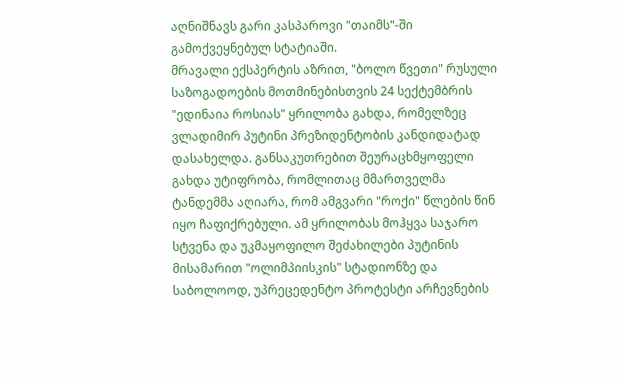აღნიშნავს გარი კასპაროვი "თაიმს"-ში გამოქვეყნებულ სტატიაში.
მრავალი ექსპერტის აზრით, "ბოლო წვეთი" რუსული საზოგადოების მოთმინებისთვის 24 სექტემბრის "ედინაია როსიას" ყრილობა გახდა, რომელზეც ვლადიმირ პუტინი პრეზიდენტობის კანდიდატად დასახელდა. განსაკუთრებით შეურაცხმყოფელი გახდა უტიფრობა, რომლითაც მმართველმა ტანდემმა აღიარა, რომ ამგვარი "როქი" წლების წინ იყო ჩაფიქრებული. ამ ყრილობას მოჰყვა საჯარო სტვენა და უკმაყოფილო შეძახილები პუტინის მისამარით "ოლიმპიისკის" სტადიონზე და საბოლოოდ, უპრეცედენტო პროტესტი არჩევნების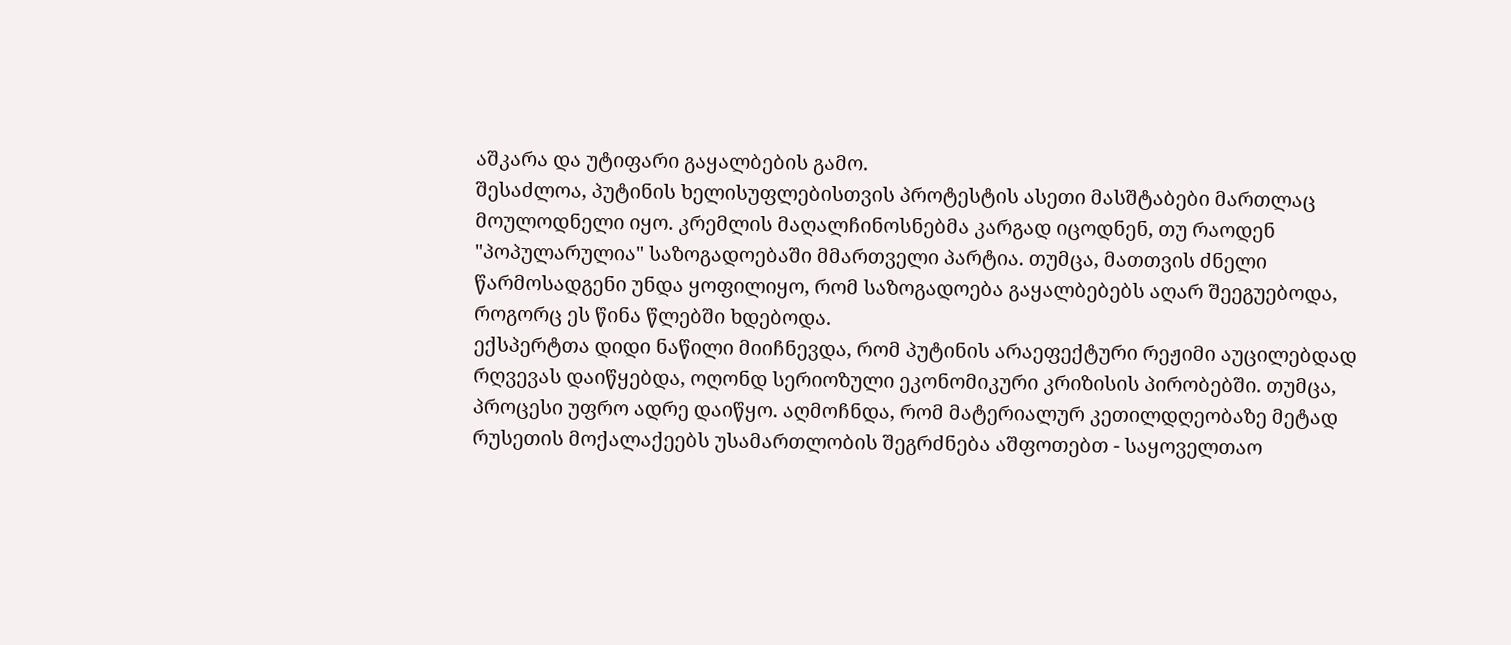აშკარა და უტიფარი გაყალბების გამო.
შესაძლოა, პუტინის ხელისუფლებისთვის პროტესტის ასეთი მასშტაბები მართლაც მოულოდნელი იყო. კრემლის მაღალჩინოსნებმა კარგად იცოდნენ, თუ რაოდენ "პოპულარულია" საზოგადოებაში მმართველი პარტია. თუმცა, მათთვის ძნელი წარმოსადგენი უნდა ყოფილიყო, რომ საზოგადოება გაყალბებებს აღარ შეეგუებოდა, როგორც ეს წინა წლებში ხდებოდა.
ექსპერტთა დიდი ნაწილი მიიჩნევდა, რომ პუტინის არაეფექტური რეჟიმი აუცილებდად რღვევას დაიწყებდა, ოღონდ სერიოზული ეკონომიკური კრიზისის პირობებში. თუმცა, პროცესი უფრო ადრე დაიწყო. აღმოჩნდა, რომ მატერიალურ კეთილდღეობაზე მეტად რუსეთის მოქალაქეებს უსამართლობის შეგრძნება აშფოთებთ - საყოველთაო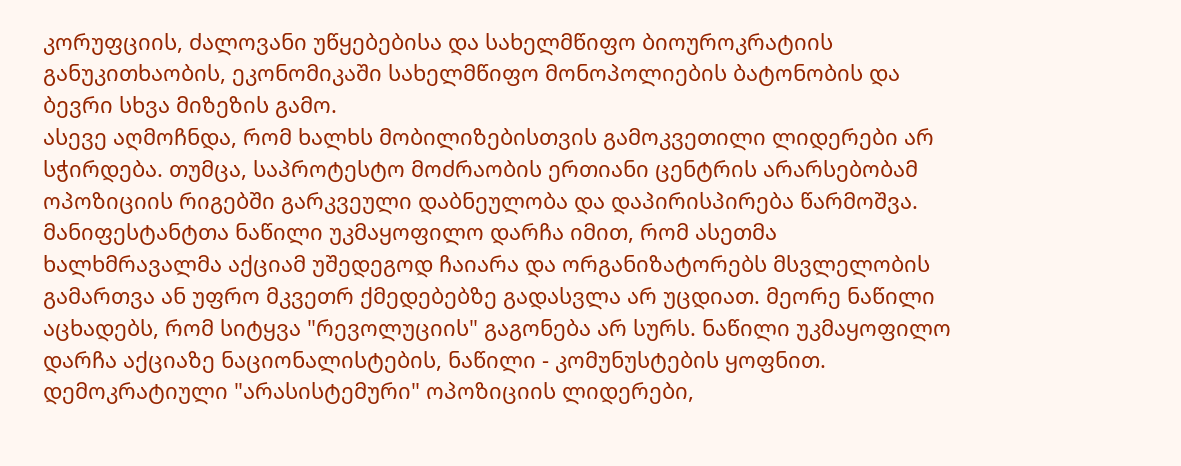კორუფციის, ძალოვანი უწყებებისა და სახელმწიფო ბიოუროკრატიის განუკითხაობის, ეკონომიკაში სახელმწიფო მონოპოლიების ბატონობის და ბევრი სხვა მიზეზის გამო.
ასევე აღმოჩნდა, რომ ხალხს მობილიზებისთვის გამოკვეთილი ლიდერები არ სჭირდება. თუმცა, საპროტესტო მოძრაობის ერთიანი ცენტრის არარსებობამ ოპოზიციის რიგებში გარკვეული დაბნეულობა და დაპირისპირება წარმოშვა. მანიფესტანტთა ნაწილი უკმაყოფილო დარჩა იმით, რომ ასეთმა ხალხმრავალმა აქციამ უშედეგოდ ჩაიარა და ორგანიზატორებს მსვლელობის გამართვა ან უფრო მკვეთრ ქმედებებზე გადასვლა არ უცდიათ. მეორე ნაწილი აცხადებს, რომ სიტყვა "რევოლუციის" გაგონება არ სურს. ნაწილი უკმაყოფილო დარჩა აქციაზე ნაციონალისტების, ნაწილი - კომუნუსტების ყოფნით.
დემოკრატიული "არასისტემური" ოპოზიციის ლიდერები,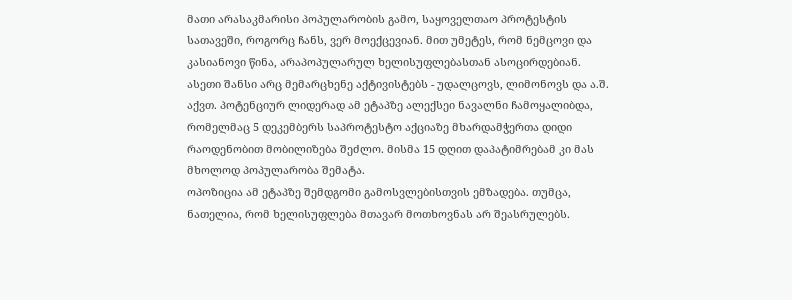მათი არასაკმარისი პოპულარობის გამო, საყოველთაო პროტესტის სათავეში, როგორც ჩანს, ვერ მოექცევიან. მით უმეტეს, რომ ნემცოვი და კასიანოვი წინა, არაპოპულარულ ხელისუფლებასთან ასოცირდებიან. ასეთი შანსი არც მემარცხენე აქტივისტებს - უდალცოვს, ლიმონოვს და ა.შ. აქვთ. პოტენციურ ლიდერად ამ ეტაპზე ალექსეი ნავალნი ჩამოყალიბდა, რომელმაც 5 დეკემბერს საპროტესტო აქციაზე მხარდამჭერთა დიდი რაოდენობით მობილიზება შეძლო. მისმა 15 დღით დაპატიმრებამ კი მას მხოლოდ პოპულარობა შემატა.
ოპოზიცია ამ ეტაპზე შემდგომი გამოსვლებისთვის ემზადება. თუმცა, ნათელია, რომ ხელისუფლება მთავარ მოთხოვნას არ შეასრულებს.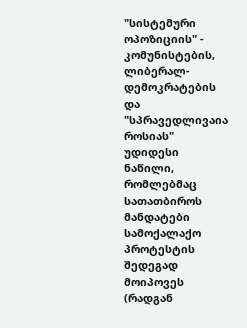"სისტემური ოპოზიციის" - კომუნისტების, ლიბერალ-დემოკრატების და "სპრავედლივაია როსიას" უდიდესი ნაწილი, რომლებმაც სათათბიროს მანდატები სამოქალაქო პროტესტის შედეგად მოიპოვეს (რადგან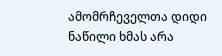ამომრჩეველთა დიდი ნაწილი ხმას არა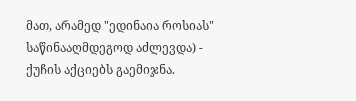მათ, არამედ "ედინაია როსიას" საწინააღმდეგოდ აძლევდა) - ქუჩის აქციებს გაემიჯნა.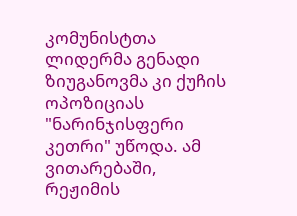კომუნისტთა ლიდერმა გენადი ზიუგანოვმა კი ქუჩის ოპოზიციას "ნარინჯისფერი კეთრი" უწოდა. ამ ვითარებაში, რეჟიმის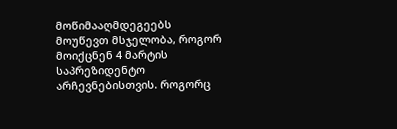მოწიმააღმდეგეებს მოუწევთ მსჯელობა, როგორ მოიქცნენ 4 მარტის საპრეზიდენტო არჩევნებისთვის. როგორც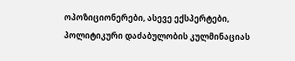ოპოზიციონერები, ასევე ექსპერტები, პოლიტიკური დაძაბულობის კულმინაციას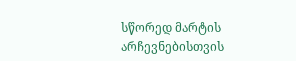სწორედ მარტის არჩევნებისთვის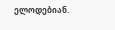ელოდებიან.